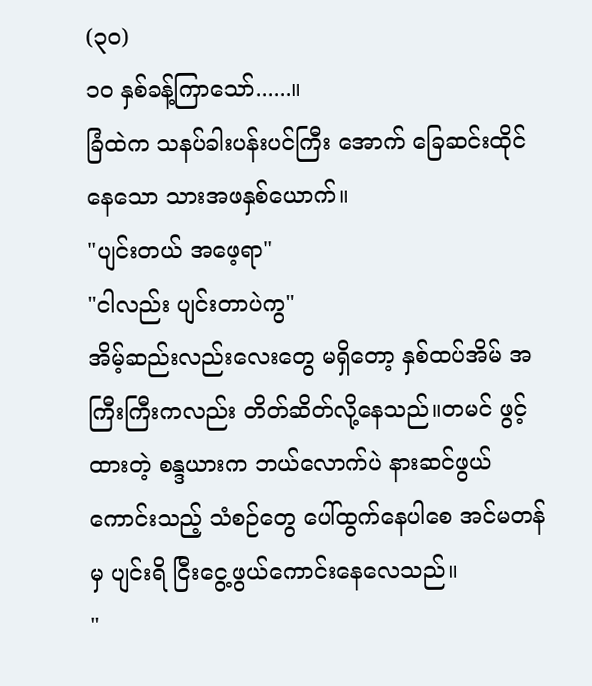(၃၀)
၁၀ နှစ်ခန့်ကြာသော်......။
ခြံထဲက သနပ်ခါးပန်းပင်ကြီး အောက် ခြေဆင်းထိုင်နေသော သားအဖနှစ်ယောက်။
"ပျင်းတယ် အဖေ့ရာ"
"ငါလည်း ပျင်းတာပဲကွ"
အိမ့်ဆည်းလည်းလေးတွေ မရှိတော့ နှစ်ထပ်အိမ် အကြီးကြီးကလည်း တိတ်ဆိတ်လို့နေသည်။တမင် ဖွင့်ထားတဲ့ စန္ဒယားက ဘယ်လောက်ပဲ နားဆင်ဖွယ်ကောင်းသည့် သံစဉ်တွေ ပေါ်ထွက်နေပါစေ အင်မတန်မှ ပျင်းရိ ငြီးငွေ့ဖွယ်ကောင်းနေလေသည်။
"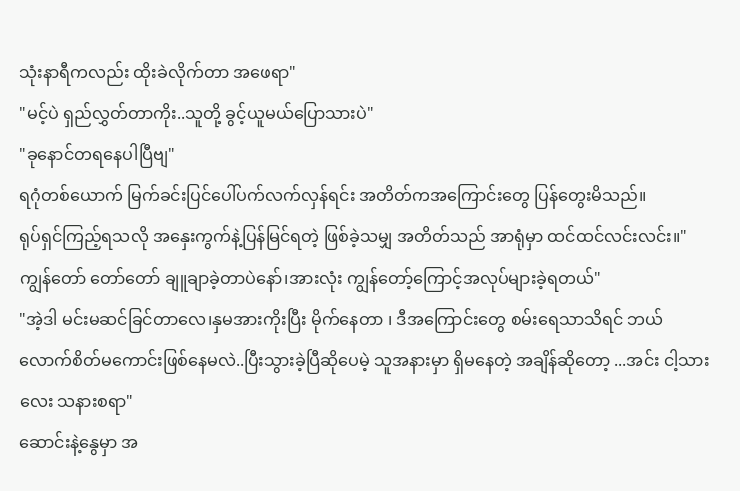သုံးနာရီကလည်း ထိုးခဲလိုက်တာ အဖေရာ"
"မင့်ပဲ ရှည်လွှတ်တာကိုး..သူတို့ ခွင့်ယူမယ်ပြောသားပဲ"
"ခုနောင်တရနေပါပြီဗျ"
ရဂုံတစ်ယောက် မြက်ခင်းပြင်ပေါ်ပက်လက်လှန်ရင်း အတိတ်ကအကြောင်းတွေ ပြန်တွေးမိသည်။
ရုပ်ရှင်ကြည့်ရသလို အနှေးကွက်နဲ့ပြန်မြင်ရတဲ့ ဖြစ်ခဲ့သမျှ အတိတ်သည် အာရုံမှာ ထင်ထင်လင်းလင်း။"ကျွန်တော် တော်တော် ချူချာခဲ့တာပဲနော်၊အားလုံး ကျွန်တော့်ကြောင့်အလုပ်များခဲ့ရတယ်"
"အဲ့ဒါ မင်းမဆင်ခြင်တာလေ၊နှမအားကိုးပြီး မိုက်နေတာ ၊ ဒီအကြောင်းတွေ စမ်းရေသာသိရင် ဘယ်လောက်စိတ်မကောင်းဖြစ်နေမလဲ..ပြီးသွားခဲ့ပြီဆိုပေမဲ့ သူအနားမှာ ရှိမနေတဲ့ အချိန်ဆိုတော့ ...အင်း ငါ့သားလေး သနားစရာ"
ဆောင်းနဲ့နွေမှာ အ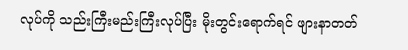လုပ်ကို သည်းကြီးမည်းကြီးလုပ်ပြီး မိုးတွင်းရောက်ရင် ဖျားနာတတ်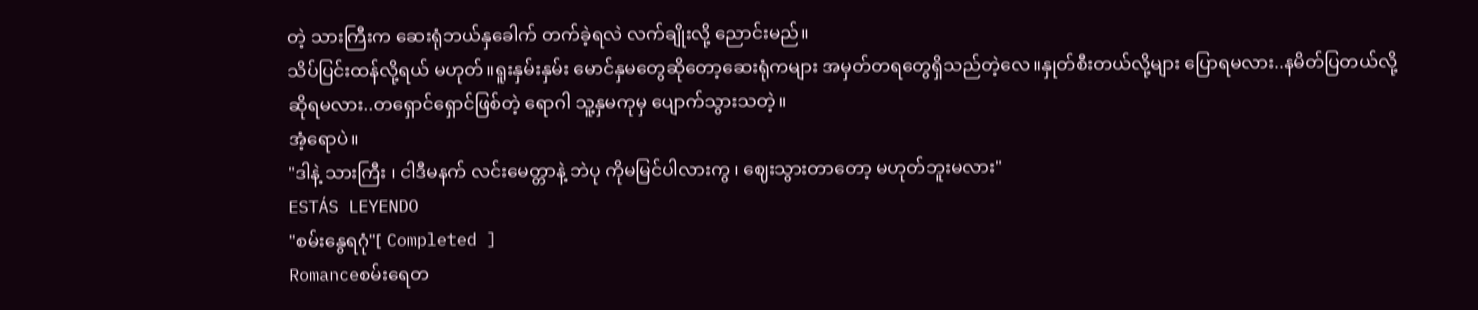တဲ့ သားကြီးက ဆေးရုံဘယ်နှခေါက် တက်ခဲ့ရလဲ လက်ချိုးလို့ ညောင်းမည်။
သိပ်ပြင်းထန်လို့ရယ် မဟုတ်။ရူးနှမ်းနှမ်း မောင်နှမတွေဆိုတော့ဆေးရုံကများ အမှတ်တရတွေရှိသည်တဲ့လေ။နှုတ်စီးတယ်လို့များ ပြောရမလား..နမိတ်ပြတယ်လို့ ဆိုရမလား..တရှောင်ရှောင်ဖြစ်တဲ့ ရောဂါ သူ့နှမကုမှ ပျောက်သွားသတဲ့။
အံ့ရောပဲ။
"ဒါနဲ့ သားကြီး ၊ ငါဒီမနက် လင်းမေတ္တာနဲ့ ဘဲပု ကိုမမြင်ပါလားကွ ၊ ဈေးသွားတာတော့ မဟုတ်ဘူးမလား"
ESTÁS LEYENDO
"စမ်းနွေရဂုံ"[ Completed ]
Romanceစမ်းရေတ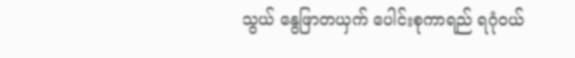သွယ် နွေဖြာတယှက် ပေါင်းစုကာရည် ရဂုံဝယ်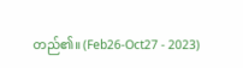တည်၏။ (Feb26-Oct27 - 2023)